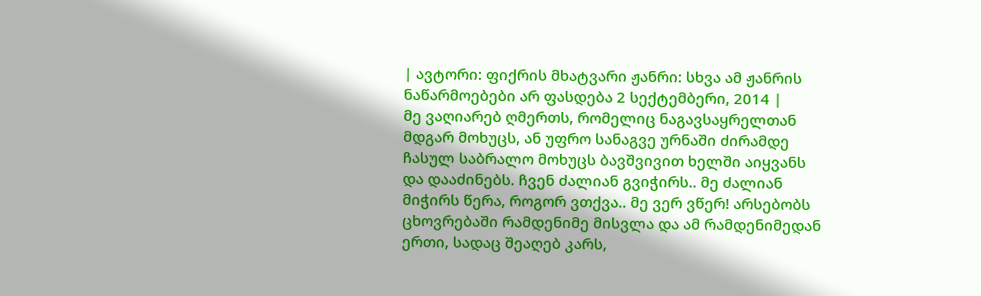| ავტორი: ფიქრის მხატვარი ჟანრი: სხვა ამ ჟანრის ნაწარმოებები არ ფასდება 2 სექტემბერი, 2014 |
მე ვაღიარებ ღმერთს, რომელიც ნაგავსაყრელთან მდგარ მოხუცს, ან უფრო სანაგვე ურნაში ძირამდე ჩასულ საბრალო მოხუცს ბავშვივით ხელში აიყვანს და დააძინებს. ჩვენ ძალიან გვიჭირს.. მე ძალიან მიჭირს წერა, როგორ ვთქვა.. მე ვერ ვწერ! არსებობს ცხოვრებაში რამდენიმე მისვლა და ამ რამდენიმედან ერთი, სადაც შეაღებ კარს,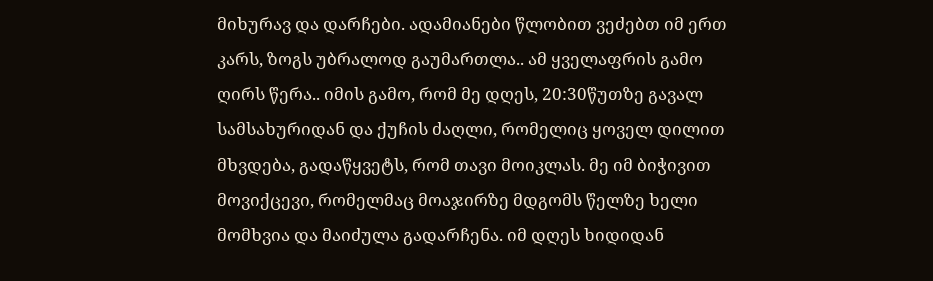მიხურავ და დარჩები. ადამიანები წლობით ვეძებთ იმ ერთ კარს, ზოგს უბრალოდ გაუმართლა.. ამ ყველაფრის გამო ღირს წერა.. იმის გამო, რომ მე დღეს, 20:30წუთზე გავალ სამსახურიდან და ქუჩის ძაღლი, რომელიც ყოველ დილით მხვდება, გადაწყვეტს, რომ თავი მოიკლას. მე იმ ბიჭივით მოვიქცევი, რომელმაც მოაჯირზე მდგომს წელზე ხელი მომხვია და მაიძულა გადარჩენა. იმ დღეს ხიდიდან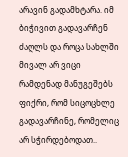არავინ გადამხტარა. იმ ბიჭივით გადავარჩენ ძაღლს და როცა სახლში მივალ არ ვიცი რამდენად მანუგეშებს ფიქრი, რომ სიცოცხლე გადავარჩინე, რომელიც არ სჭირდებოდათ..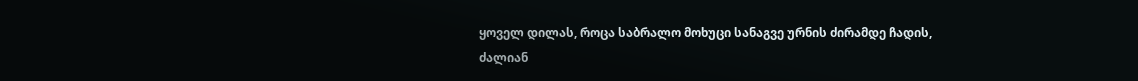ყოველ დილას, როცა საბრალო მოხუცი სანაგვე ურნის ძირამდე ჩადის, ძალიან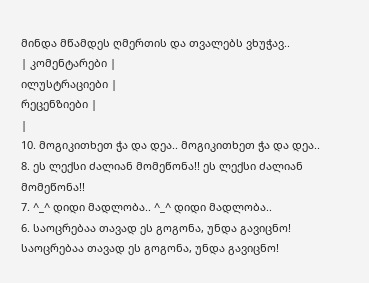მინდა მწამდეს ღმერთის და თვალებს ვხუჭავ..
| კომენტარები |
ილუსტრაციები |
რეცენზიები |
|
10. მოგიკითხეთ ჭა და დეა.. მოგიკითხეთ ჭა და დეა..
8. ეს ლექსი ძალიან მომეწონა!! ეს ლექსი ძალიან მომეწონა!!
7. ^_^ დიდი მადლობა.. ^_^ დიდი მადლობა..
6. საოცრებაა თავად ეს გოგონა, უნდა გავიცნო! საოცრებაა თავად ეს გოგონა, უნდა გავიცნო!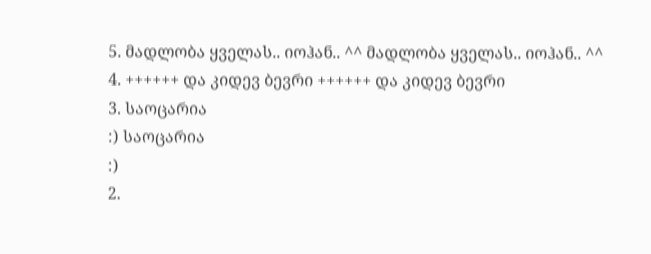5. მადლობა ყველას.. იოჰან.. ^^ მადლობა ყველას.. იოჰან.. ^^
4. ++++++ და კიდევ ბევრი ++++++ და კიდევ ბევრი
3. საოცარია
:) საოცარია
:)
2.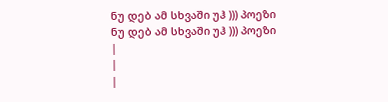ნუ დებ ამ სხვაში უჰ ))) პოეზი ნუ დებ ამ სხვაში უჰ ))) პოეზი
|
|
|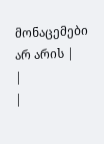მონაცემები არ არის |
|
|